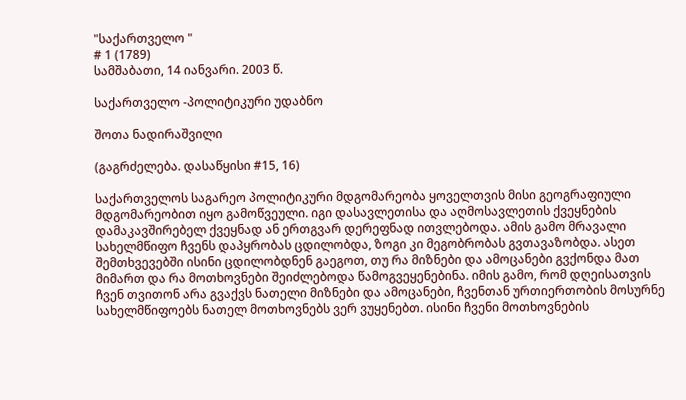"საქართველო "
# 1 (1789)
სამშაბათი, 14 იანვარი. 2003 წ.

საქართველო -პოლიტიკური უდაბნო

შოთა ნადირაშვილი

(გაგრძელება. დასაწყისი #15, 16)

საქართველოს საგარეო პოლიტიკური მდგომარეობა ყოველთვის მისი გეოგრაფიული მდგომარეობით იყო გამოწვეული. იგი დასავლეთისა და აღმოსავლეთის ქვეყნების დამაკავშირებელ ქვეყნად ან ერთგვარ დერეფნად ითვლებოდა. ამის გამო მრავალი სახელმწიფო ჩვენს დაპყრობას ცდილობდა, ზოგი კი მეგობრობას გვთავაზობდა. ასეთ შემთხვევებში ისინი ცდილობდნენ გაეგოთ, თუ რა მიზნები და ამოცანები გვქონდა მათ მიმართ და რა მოთხოვნები შეიძლებოდა წამოგვეყენებინა. იმის გამო, რომ დღეისათვის ჩვენ თვითონ არა გვაქვს ნათელი მიზნები და ამოცანები, ჩვენთან ურთიერთობის მოსურნე სახელმწიფოებს ნათელ მოთხოვნებს ვერ ვუყენებთ. ისინი ჩვენი მოთხოვნების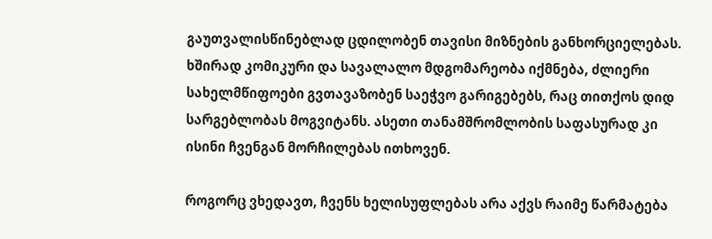გაუთვალისწინებლად ცდილობენ თავისი მიზნების განხორციელებას. ხშირად კომიკური და სავალალო მდგომარეობა იქმნება, ძლიერი სახელმწიფოები გვთავაზობენ საეჭვო გარიგებებს, რაც თითქოს დიდ სარგებლობას მოგვიტანს. ასეთი თანამშრომლობის საფასურად კი ისინი ჩვენგან მორჩილებას ითხოვენ.

როგორც ვხედავთ, ჩვენს ხელისუფლებას არა აქვს რაიმე წარმატება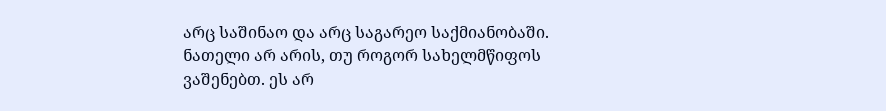არც საშინაო და არც საგარეო საქმიანობაში. ნათელი არ არის, თუ როგორ სახელმწიფოს ვაშენებთ. ეს არ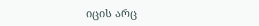იცის არც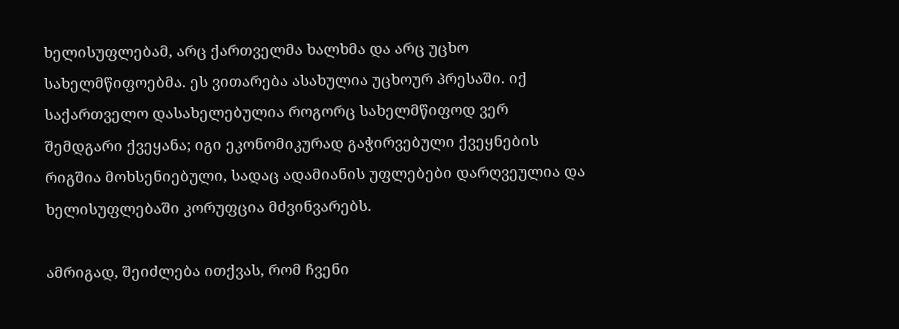ხელისუფლებამ, არც ქართველმა ხალხმა და არც უცხო სახელმწიფოებმა. ეს ვითარება ასახულია უცხოურ პრესაში. იქ საქართველო დასახელებულია როგორც სახელმწიფოდ ვერ შემდგარი ქვეყანა; იგი ეკონომიკურად გაჭირვებული ქვეყნების რიგშია მოხსენიებული, სადაც ადამიანის უფლებები დარღვეულია და ხელისუფლებაში კორუფცია მძვინვარებს.

ამრიგად, შეიძლება ითქვას, რომ ჩვენი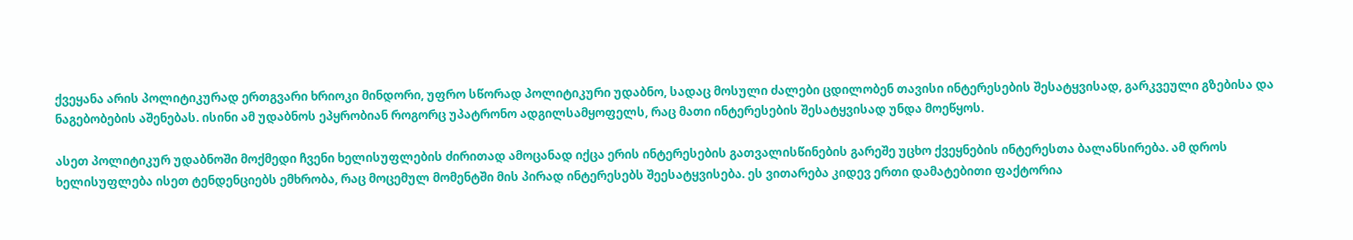ქვეყანა არის პოლიტიკურად ერთგვარი ხრიოკი მინდორი, უფრო სწორად პოლიტიკური უდაბნო, სადაც მოსული ძალები ცდილობენ თავისი ინტერესების შესატყვისად, გარკვეული გზებისა და ნაგებობების აშენებას. ისინი ამ უდაბნოს ეპყრობიან როგორც უპატრონო ადგილსამყოფელს, რაც მათი ინტერესების შესატყვისად უნდა მოეწყოს.

ასეთ პოლიტიკურ უდაბნოში მოქმედი ჩვენი ხელისუფლების ძირითად ამოცანად იქცა ერის ინტერესების გათვალისწინების გარეშე უცხო ქვეყნების ინტერესთა ბალანსირება. ამ დროს ხელისუფლება ისეთ ტენდენციებს ემხრობა, რაც მოცემულ მომენტში მის პირად ინტერესებს შეესატყვისება. ეს ვითარება კიდევ ერთი დამატებითი ფაქტორია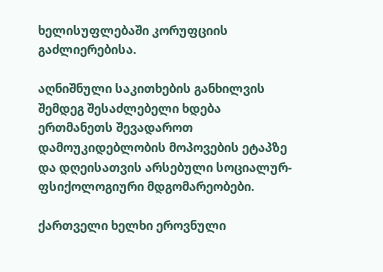ხელისუფლებაში კორუფციის გაძლიერებისა.

აღნიშნული საკითხების განხილვის შემდეგ შესაძლებელი ხდება ერთმანეთს შევადაროთ დამოუკიდებლობის მოპოვების ეტაპზე და დღეისათვის არსებული სოციალურ-ფსიქოლოგიური მდგომარეობები.

ქართველი ხელხი ეროვნული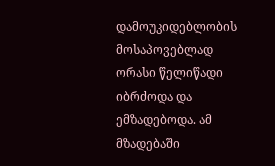დამოუკიდებლობის მოსაპოვებლად ორასი წელიწადი იბრძოდა და ემზადებოდა. ამ მზადებაში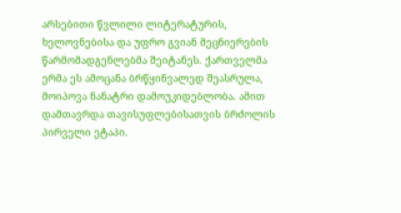არსებითი წვლილი ლიტერატურის, ხელოვნებისა და უფრო გვიან მეცნიერების წარმომადგენლებმა შეიტანეს. ქართველმა ერმა ეს ამოცანა ბრწყინვალედ შეასრულა, მოიპოვა ნანატრი დამოუკიდებლობა. ამით დამთავრდა თავისუფლებისათვის ბრძოლის პირველი ეტაპი.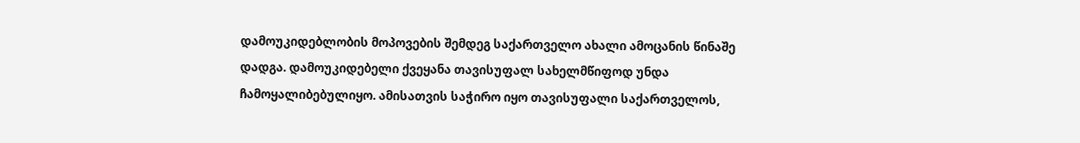დამოუკიდებლობის მოპოვების შემდეგ საქართველო ახალი ამოცანის წინაშე დადგა. დამოუკიდებელი ქვეყანა თავისუფალ სახელმწიფოდ უნდა ჩამოყალიბებულიყო. ამისათვის საჭირო იყო თავისუფალი საქართველოს,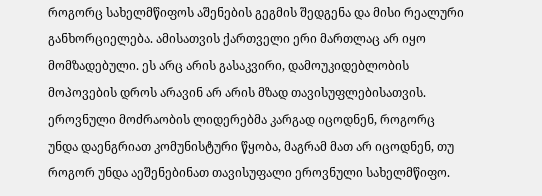როგორც სახელმწიფოს აშენების გეგმის შედგენა და მისი რეალური განხორციელება. ამისათვის ქართველი ერი მართლაც არ იყო მომზადებული. ეს არც არის გასაკვირი, დამოუკიდებლობის მოპოვების დროს არავინ არ არის მზად თავისუფლებისათვის. ეროვნული მოძრაობის ლიდერებმა კარგად იცოდნენ, როგორც უნდა დაენგრიათ კომუნისტური წყობა, მაგრამ მათ არ იცოდნენ, თუ როგორ უნდა აეშენებინათ თავისუფალი ეროვნული სახელმწიფო.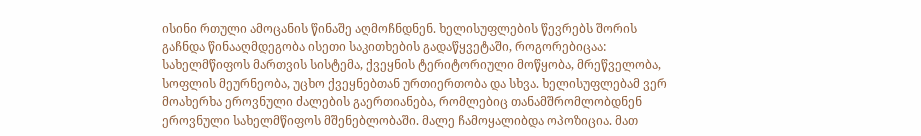ისინი რთული ამოცანის წინაშე აღმოჩნდნენ. ხელისუფლების წევრებს შორის გაჩნდა წინააღმდეგობა ისეთი საკითხების გადაწყვეტაში, როგორებიცაა: სახელმწიფოს მართვის სისტემა, ქვეყნის ტერიტორიული მოწყობა, მრეწველობა, სოფლის მეურნეობა, უცხო ქვეყნებთან ურთიერთობა და სხვა. ხელისუფლებამ ვერ მოახერხა ეროვნული ძალების გაერთიანება, რომლებიც თანამშრომლობდნენ ეროვნული სახელმწიფოს მშენებლობაში. მალე ჩამოყალიბდა ოპოზიცია. მათ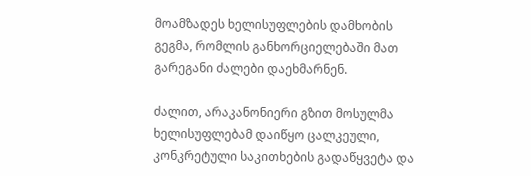მოამზადეს ხელისუფლების დამხობის გეგმა, რომლის განხორციელებაში მათ გარეგანი ძალები დაეხმარნენ.

ძალით, არაკანონიერი გზით მოსულმა ხელისუფლებამ დაიწყო ცალკეული, კონკრეტული საკითხების გადაწყვეტა და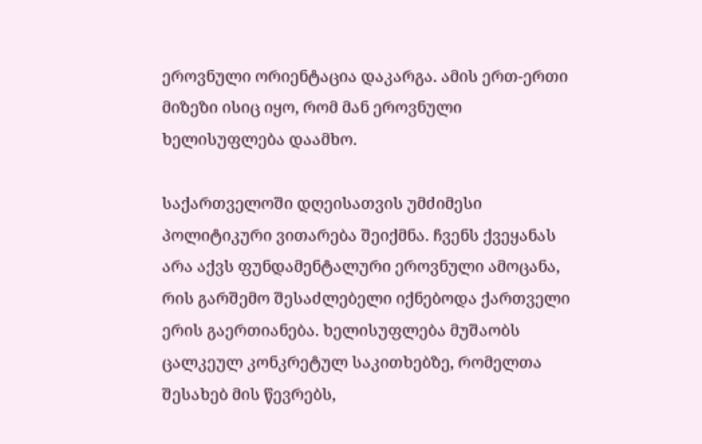ეროვნული ორიენტაცია დაკარგა. ამის ერთ-ერთი მიზეზი ისიც იყო, რომ მან ეროვნული ხელისუფლება დაამხო.

საქართველოში დღეისათვის უმძიმესი პოლიტიკური ვითარება შეიქმნა. ჩვენს ქვეყანას არა აქვს ფუნდამენტალური ეროვნული ამოცანა, რის გარშემო შესაძლებელი იქნებოდა ქართველი ერის გაერთიანება. ხელისუფლება მუშაობს ცალკეულ კონკრეტულ საკითხებზე, რომელთა შესახებ მის წევრებს,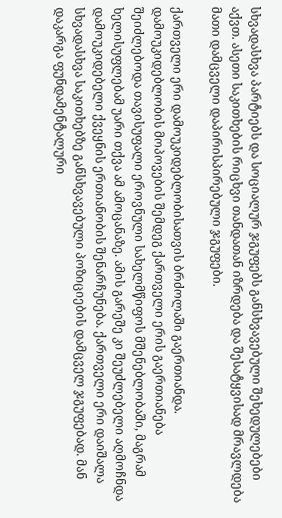სხვადასხვა პარტიებს და სოციალურ ჯგუფებს განსხვავებული შეხედულებები აქვთ. ასეთი საკითხების რიცხვი თანდათან იზრდება და შესატყვისად მრავლდება მათი დამცველი დაპირისპირებული ჯგუფები.

ქართველი ერი დამოუკიდებლობისათვის ბრძოლაში გაერთიანდა. დამოუკიდებლობის მოპოვების შემდეგ ქართველი ერის გაერთიანება შეიძლებოდა თავისუფალი ეროვნული სახელმწიფოს მშენებლობაში, მაგრამ ხელისუფლებამ უარი თქვა ამ ამოცანაზე. ამის გარეშე კი შეუძლებელი აღმოჩნდა დამოუკიდებელი ქვეყნის ერთიანობის შენარჩუნება. ქართველი ერი დაიშალა სხვადასხვა საკითხებზე განსხვავებული პოზიციების დამცველ ჯგუფებად. მან დაკარგა ფუნდამენტალური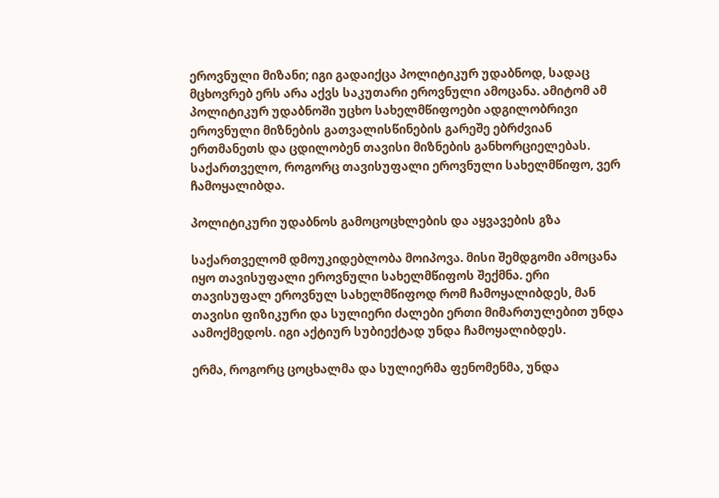ეროვნული მიზანი; იგი გადაიქცა პოლიტიკურ უდაბნოდ, სადაც მცხოვრებ ერს არა აქვს საკუთარი ეროვნული ამოცანა. ამიტომ ამ პოლიტიკურ უდაბნოში უცხო სახელმწიფოები ადგილობრივი ეროვნული მიზნების გათვალისწინების გარეშე ებრძვიან ერთმანეთს და ცდილობენ თავისი მიზნების განხორციელებას. საქართველო, როგორც თავისუფალი ეროვნული სახელმწიფო, ვერ ჩამოყალიბდა.

პოლიტიკური უდაბნოს გამოცოცხლების და აყვავების გზა

საქართველომ დმოუკიდებლობა მოიპოვა. მისი შემდგომი ამოცანა იყო თავისუფალი ეროვნული სახელმწიფოს შექმნა. ერი თავისუფალ ეროვნულ სახელმწიფოდ რომ ჩამოყალიბდეს, მან თავისი ფიზიკური და სულიერი ძალები ერთი მიმართულებით უნდა აამოქმედოს. იგი აქტიურ სუბიექტად უნდა ჩამოყალიბდეს.

ერმა, როგორც ცოცხალმა და სულიერმა ფენომენმა, უნდა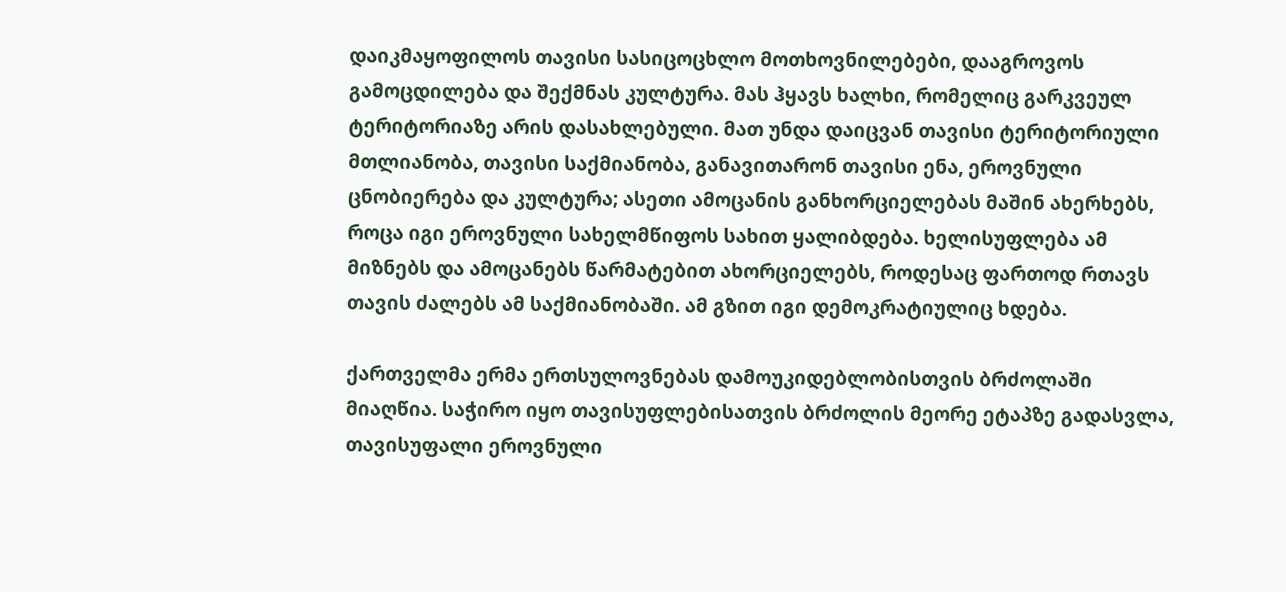დაიკმაყოფილოს თავისი სასიცოცხლო მოთხოვნილებები, დააგროვოს გამოცდილება და შექმნას კულტურა. მას ჰყავს ხალხი, რომელიც გარკვეულ ტერიტორიაზე არის დასახლებული. მათ უნდა დაიცვან თავისი ტერიტორიული მთლიანობა, თავისი საქმიანობა, განავითარონ თავისი ენა, ეროვნული ცნობიერება და კულტურა; ასეთი ამოცანის განხორციელებას მაშინ ახერხებს, როცა იგი ეროვნული სახელმწიფოს სახით ყალიბდება. ხელისუფლება ამ მიზნებს და ამოცანებს წარმატებით ახორციელებს, როდესაც ფართოდ რთავს თავის ძალებს ამ საქმიანობაში. ამ გზით იგი დემოკრატიულიც ხდება.

ქართველმა ერმა ერთსულოვნებას დამოუკიდებლობისთვის ბრძოლაში მიაღწია. საჭირო იყო თავისუფლებისათვის ბრძოლის მეორე ეტაპზე გადასვლა, თავისუფალი ეროვნული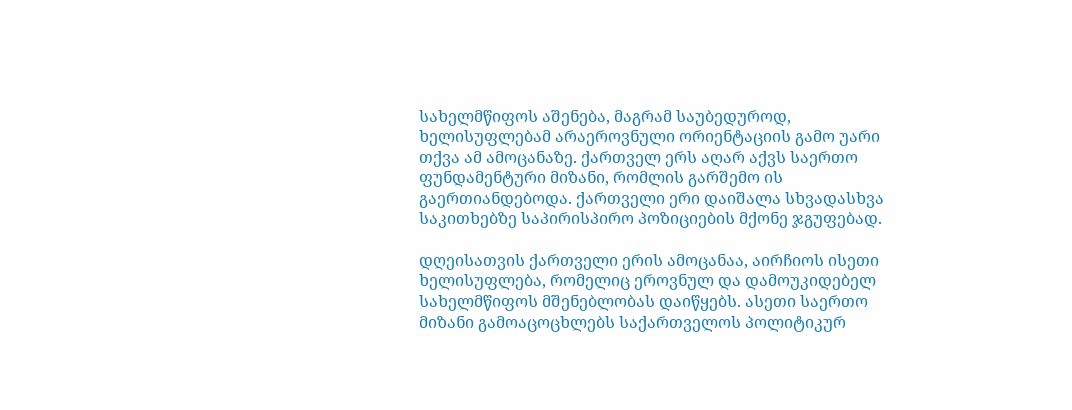სახელმწიფოს აშენება, მაგრამ საუბედუროდ, ხელისუფლებამ არაეროვნული ორიენტაციის გამო უარი თქვა ამ ამოცანაზე. ქართველ ერს აღარ აქვს საერთო ფუნდამენტური მიზანი, რომლის გარშემო ის გაერთიანდებოდა. ქართველი ერი დაიშალა სხვადასხვა საკითხებზე საპირისპირო პოზიციების მქონე ჯგუფებად.

დღეისათვის ქართველი ერის ამოცანაა, აირჩიოს ისეთი ხელისუფლება, რომელიც ეროვნულ და დამოუკიდებელ სახელმწიფოს მშენებლობას დაიწყებს. ასეთი საერთო მიზანი გამოაცოცხლებს საქართველოს პოლიტიკურ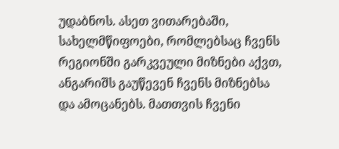უდაბნოს. ასეთ ვითარებაში, სახელმწიფოები, რომლებსაც ჩვენს რეგიონში გარკვეული მიზნები აქვთ, ანგარიშს გაუწევენ ჩვენს მიზნებსა და ამოცანებს. მათთვის ჩვენი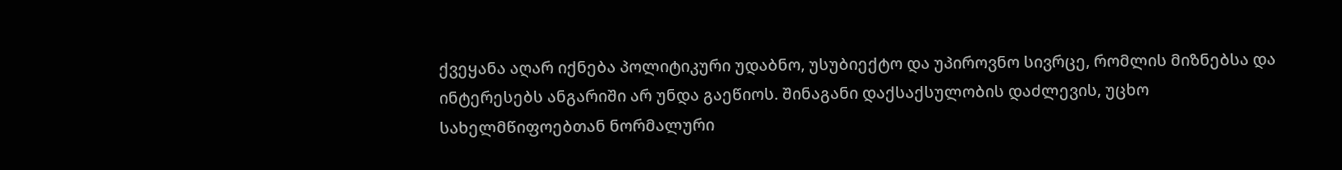ქვეყანა აღარ იქნება პოლიტიკური უდაბნო, უსუბიექტო და უპიროვნო სივრცე, რომლის მიზნებსა და ინტერესებს ანგარიში არ უნდა გაეწიოს. შინაგანი დაქსაქსულობის დაძლევის, უცხო სახელმწიფოებთან ნორმალური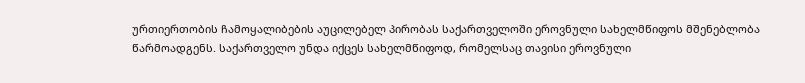ურთიერთობის ჩამოყალიბების აუცილებელ პირობას საქართველოში ეროვნული სახელმწიფოს მშენებლობა წარმოადგენს. საქართველო უნდა იქცეს სახელმწიფოდ, რომელსაც თავისი ეროვნული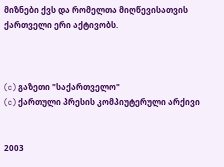მიზნები ქვს და რომელთა მიღწევისათვის ქართველი ერი აქტივობს.



(c) გაზეთი "საქართველო"
(c) ქართული პრესის კომპიუტერული არქივი


2003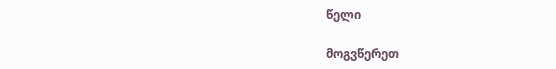წელი

მოგვწერეთ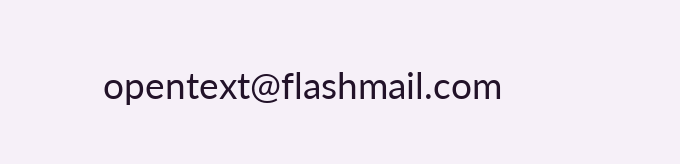opentext@flashmail.com